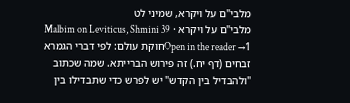מלבי"ם על ויקרא, שמיני לט
מלבי"ם על ויקרא · Malbim on Leviticus, Shmini 39
Open in the reader →1חוקת עולם: לפי דברי הגמרא זבחים (דף יח.) זה פירוש הברייתא. שמה שכתוב "ולהבדיל בין הקדש" יש לפרש כדי שתבדילו בין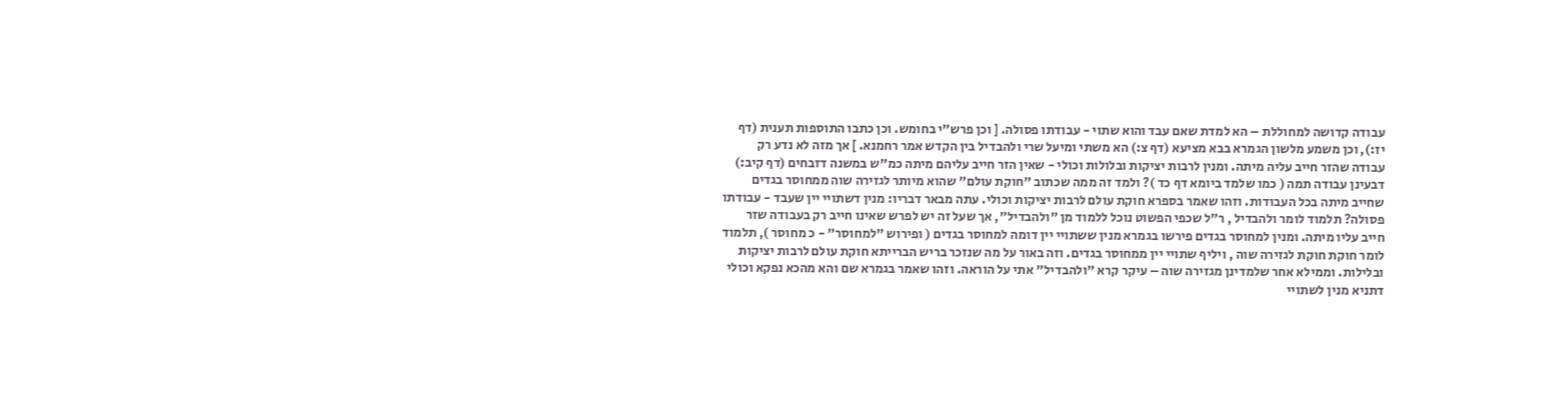עבודה קדושה למחוללת – הא למדת שאם עבד והוא שתוי - עבודתו פסולה. [ וכן פרש"י בחומש. וכן כתבו התוספות תענית (דף יז:), וכן משמע מלשון הגמרא בבא מציעא (דף צ:) הא משתי ומיעל שרי ולהבדיל בין הקדש אמר רחמנא. ] אך מזה לא נדע רק עבודה שהזר חייב עליה מיתה. ומנין לרבות יציקות ובלולות וכולי - שאין הזר חייב עליהם מיתה כמ"ש במשנה דזבחים (דף קיב:) דבעינן עבודה תמה ( כמו שלמד ביומא דף כד )? ולמד זה ממה שכתוב "חוקת עולם" שהוא מיותר לגזירה שוה ממחוסר בגדים שחייב מיתה בכל העבודות. וזהו שאמר בספרא חוקת עולם לרבות יציקות וכולי. עתה מבאר דבריו: מנין דשתויי יין שעבד - עבודתו פסולה? תלמוד לומר ולהבדיל , ר"ל שכפי הפשוט נוכל ללמוד מן "ולהבדיל", אך שעל זה יש לפרש שאינו חייב רק בעבודה שזר חייב עליו מיתה. ומנין למחוסר בגדים פירשו בגמרא מנין ששתויי יין דומה למחוסר בגדים ( ופירוש "למחוסר" - כ מחוסר ), תלמוד לומר חוקת חוקת לגזירה שוה , ויליף שתויי יין ממחוסר בגדים. וזה באור על מה שנזכר בריש הברייתא חוקת עולם לרבות יציקות ובלילות. וממילא אחר שלמדינן מגזירה שוה – עיקר קרא "ולהבדיל" אתי על הוראה. וזהו שאמר בגמרא שם והא מהכא נפקא וכולי דתניא מנין לשתויי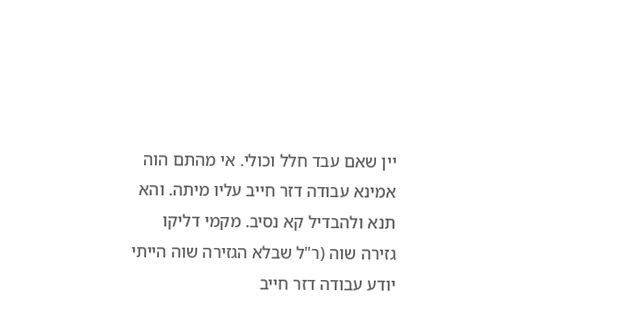יין שאם עבד חלל וכולי. אי מהתם הוה אמינא עבודה דזר חייב עליו מיתה. והא תנא ולהבדיל קא נסיב. מקמי דליקו גזירה שוה (ר"ל שבלא הגזירה שוה הייתי יודע עבודה דזר חייב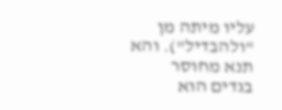עליו מיתה מן "ולהבדיל"). והא תנא מחוסר בגדים הוא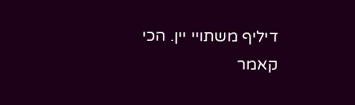דיליף משתויי יין. הכי קאמר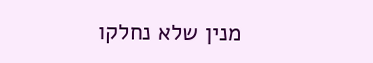מנין שלא נחלקו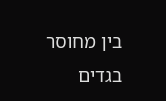בין מחוסר בגדים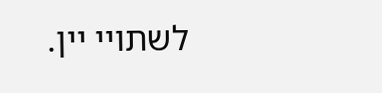לשתויי יין.